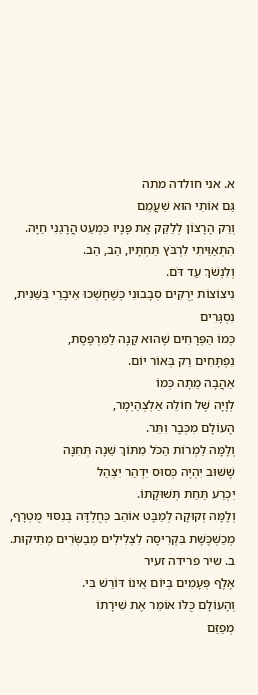א. אני חולדה מתה
גַּם אוֹתִי הוּא שִׁעֲמֵם
וְרַק הָרָצוֹן לְלַקֵּק אֶת פָּנָיו כִּמְעַט הֲרָגַנִי חַיָּה.
הִתְאַוֵּיתִי לִרְבֹּץ תַּחְתָּיו, הַב, הַב.
וְלִנְשֹׁךְ עַד דֹּם.
נִיצוֹצוֹת יְרֻקִּים סְבָבוּנִי כְּשֶׁחָשְׁכוּ אֵיבָרַי בַּשֵּׁנִית, נִסְגָּרִים
כְּמוֹ הַפְּרָחִים שֶׁהוּא קָנָה לַמִּרְפֶּסֶת,
נִפְתָּחִים רַק בְּאוֹר יוֹם.
אַהֲבָה מֵתָה כְּמוֹ
לְוָיָה שֶׁל חוֹלֵה אַלְצְהַיְמֶר,
הָעוֹלָם מִכְּבָר וִתֵּר.
וְלָמָּה לַמְרוֹת הַכֹּל מִתּוֹךְ שֵׁנָה תְּחִנָּה
שֶׁשּׁוּב יִהְיֶה כְּסוּס יִדְהַר יִצְהַל
יִכְרַע תַּחַת תְּשׁוּקָתוֹ.
וְלָמָּה זְקוּקָה לְמַבָּט אוֹהֵב כְּחֻלְדָּה בְּנִסּוּי מֻטְרָף,
מְכַשְׁכֶּשֶׁת בִּקְרִיסָה לִצְלִילִים מְבַשְּׂרִים מְתִיקוּת.
ב. שיר פרידה זעיר
אֶלֶף פְּעָמִים בְּיוֹם אֵינוֹ דּוֹרֵשׁ בִּי.
וְהָעוֹלָם כֻּלּוֹ אוֹמֵר אֶת שִׁירָתוֹ
מְפַזֵּם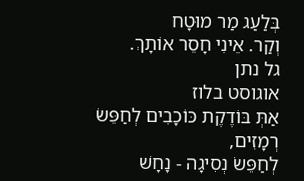בְּלַעַג מַר מוּטָח
וְקַר. אֵינִי חָסֵר אוֹתָךְ.
גל נתן
אוגוסט בלוז
אַתְּ בּוֹדֶקֶת כּוֹכָבִים לְחַפֵּשׂ רְמָזִים,
לְחַפֵּשׂ נְסִיגָה - נָחָשׁ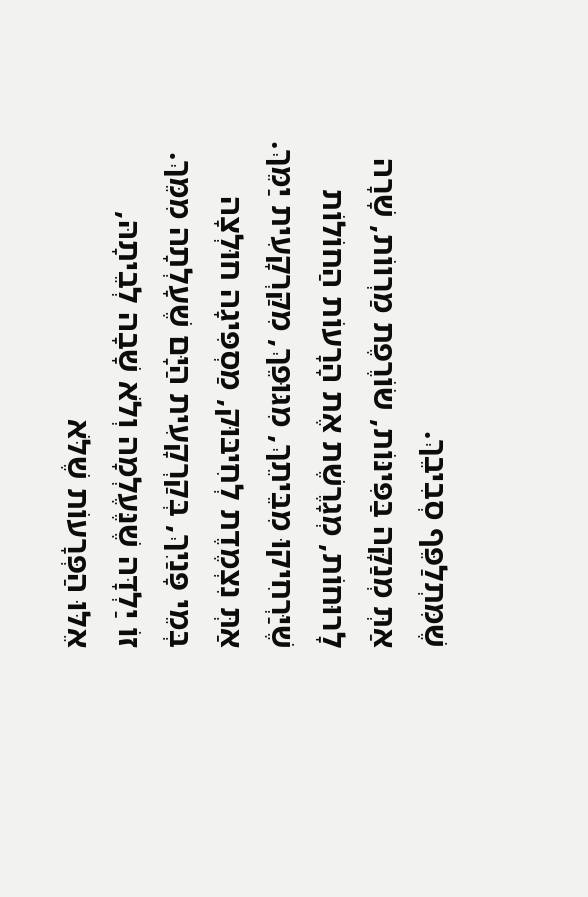שֶׁמִּתְלַפֵּף סְבִיבֵךְ.
אַתְּ מְנַקָּה בַּפִּינּוֹת, שׂוֹרֶפֶת מַרְווֹת, שָׁרָה
לָרוּחוֹת, מְגָרֶשֶׁת אֶת הָרָעוֹת הַחוֹלוֹת
שֶׁיַּרְחִיקוּ מִבֵּיתֵךְ, מִגּוּפֵךְ, מִקַּרְקָעִית יַמֵּךְ.
אַתְּ נִצְמֶדֶת לְחִיבּוּק, מַסְפִּיגָה חוּלְצָה
בְּמֵי פָּנַיִךְ, בְּקַרְקָעִית הַיָּם שֶׁעָלְתָה מִמֵּךְ.
זוֹ יַלְדָּה שֶׁנֶּעֶלְמָה וְלֹא שָׁבָה לְבֵיתָהּ,
אֵלּוּ הַפְּרָעוֹת שֶׁלֹּא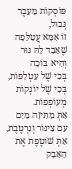פּוֹסְקוֹת מֵעֵבֶר גְּבוּל,
זוֹ אִמָּא עֲטַלֵּפָה שֶׁאָבַד לָהּ גּוּר וְהִיא בּוֹכָה
בְּכִי שֶׁל עַטְלַפּוֹת, בְּכִי שֶׁל יוֹנְקוֹת מְעוֹפְפוֹת.
אַתְּ מַתִּיזָה מַיִם עִם צִינּוֹר וְנִרְטֶבֶת,
אַתְּ שׁוֹטֶפֶת אֶת הָאָבָק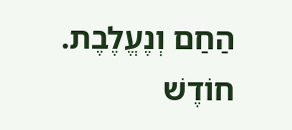הַחַם וְנֶעֱלֶבֶת.
חוֹדֶשׁ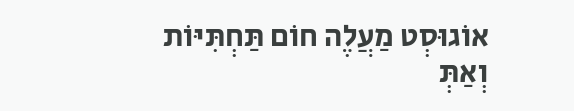אוֹגוּסְט מַעֲלֶה חוֹם תַּחְתִּיּוֹת
וְאַתְּ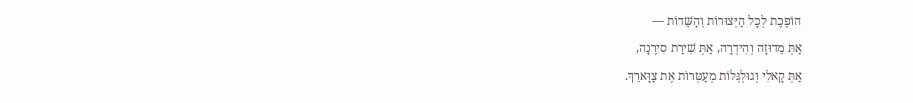הוֹפֶכֶת לְכָל הַיְּצוּרוֹת וְהַשֵּׁדוֹת —
אַתְּ מֵדוּזָה וְהִידְרָה, אַתְּ שִׁירַת סִירֶנָה,
אַתְּ קָאלִי וְגוּלְגְּלוֹת מְעַטְּרוֹת אֶת צַוָּארֵךְ.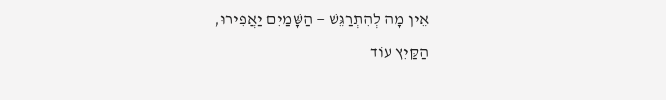אֵין מָה לְהִתְרַגֵּשׁ — הַשָּׁמַיִם יַאֲפִירוּ,
הַקַּיִץ עוֹד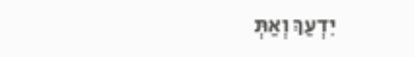יִדְעַךְ וְאַתְּ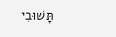תָּשׁוּבִי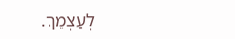לְעַצְמֵךְ.